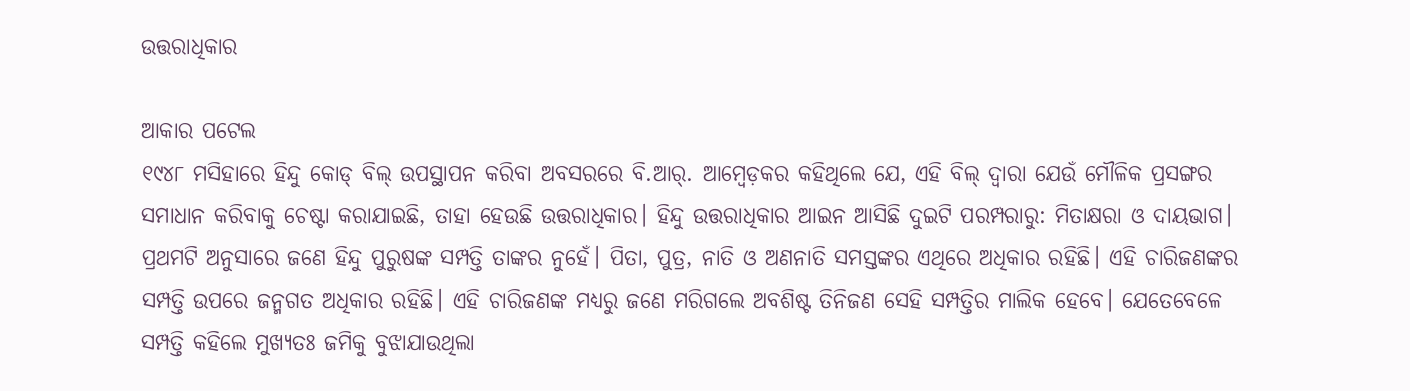ଉତ୍ତରାଧିକାର

ଆକାର ପଟେଲ
୧୯୪୮ ମସିହାରେ ହିନ୍ଦୁ କୋଡ୍‌ ବିଲ୍‌ ଉପସ୍ଥାପନ କରିବା ଅବସରରେ ବି.ଆର୍‌. ଆମ୍ବେଡ଼କର କହିଥିଲେ ଯେ, ଏହି ବିଲ୍‌ ଦ୍ୱାରା ଯେଉଁ ମୌଳିକ ପ୍ରସଙ୍ଗର ସମାଧାନ କରିବାକୁ ଚେଷ୍ଟା କରାଯାଇଛି, ତାହା ହେଉଛି ଉତ୍ତରାଧିକାର। ହିନ୍ଦୁ ଉତ୍ତରାଧିକାର ଆଇନ ଆସିଛି ଦୁଇଟି ପରମ୍ପରାରୁ: ମିତାକ୍ଷରା ଓ ଦାୟଭାଗ। ପ୍ରଥମଟି ଅନୁସାରେ ଜଣେ ହିନ୍ଦୁ ପୁରୁଷଙ୍କ ସମ୍ପତ୍ତି ତାଙ୍କର ନୁହେଁ। ପିତା, ପୁତ୍ର, ନାତି ଓ ଅଣନାତି ସମସ୍ତଙ୍କର ଏଥିରେ ଅଧିକାର ରହିଛି। ଏହି ଚାରିଜଣଙ୍କର ସମ୍ପତ୍ତି ଉପରେ ଜନ୍ମଗତ ଅଧିକାର ରହିଛି। ଏହି ଚାରିଜଣଙ୍କ ମଧ୍ୟରୁ ଜଣେ ମରିଗଲେ ଅବଶିଷ୍ଟ ତିନିଜଣ ସେହି ସମ୍ପତ୍ତିର ମାଲିକ ହେବେ। ଯେତେବେଳେ ସମ୍ପତ୍ତି କହିଲେ ମୁଖ୍ୟତଃ ଜମିକୁ ବୁଝାଯାଉଥିଲା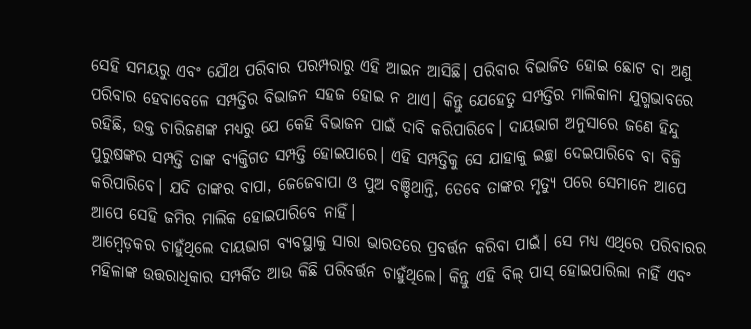ସେହି ସମୟରୁ ଏବଂ ଯୌଥ ପରିବାର ପରମ୍ପରାରୁ ଏହି ଆଇନ ଆସିଛି। ପରିବାର ବିଭାଜିତ ହୋଇ ଛୋଟ ବା ଅଣୁ ପରିବାର ହେବାବେଳେ ସମ୍ପତ୍ତିର ବିଭାଜନ ସହଜ ହୋଇ ନ ଥାଏ। କିନ୍ତୁ ଯେହେତୁ ସମ୍ପତ୍ତିର ମାଲିକାନା ଯୁଗ୍ମଭାବରେ ରହିଛି, ଉକ୍ତ ଚାରିଜଣଙ୍କ ମଧ୍ୟରୁ ଯେ କେହି ବିଭାଜନ ପାଇଁ ଦାବି କରିପାରିବେ। ଦାୟଭାଗ ଅନୁସାରେ ଜଣେ ହିନ୍ଦୁ ପୁରୁଷଙ୍କର ସମ୍ପତ୍ତି ତାଙ୍କ ବ୍ୟକ୍ତିଗତ ସମ୍ପତ୍ତି ହୋଇପାରେ। ଏହି ସମ୍ପତ୍ତିକୁ ସେ ଯାହାକୁ ଇଚ୍ଛା ଦେଇପାରିବେ ବା ବିକ୍ରି କରିପାରିବେ। ଯଦି ତାଙ୍କର ବାପା, ଜେଜେବାପା ଓ ପୁଅ ବଞ୍ଚିଥାନ୍ତି, ତେବେ ତାଙ୍କର ମୃତ୍ୟୁ ପରେ ସେମାନେ ଆପେ ଆପେ ସେହି ଜମିର ମାଲିକ ହୋଇପାରିବେ ନାହିଁ।
ଆମ୍ବେଡ଼କର ଚାହୁଁଥିଲେ ଦାୟଭାଗ ବ୍ୟବସ୍ଥାକୁ ସାରା ଭାରତରେ ପ୍ରବର୍ତ୍ତନ କରିବା ପାଇଁ। ସେ ମଧ୍ୟ ଏଥିରେ ପରିବାରର ମହିଳାଙ୍କ ଉତ୍ତରାଧିକାର ସମ୍ପର୍କିତ ଆଉ କିଛି ପରିବର୍ତ୍ତନ ଚାହୁଁଥିଲେ। କିନ୍ତୁ ଏହି ବିଲ୍‌ ପାସ୍‌ ହୋଇପାରିଲା ନାହିଁ ଏବଂ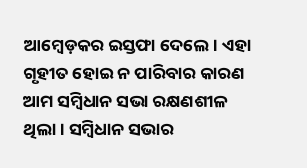ଆମ୍ବେଡ଼କର ଇସ୍ତଫା ଦେଲେ। ଏହା ଗୃହୀତ ହୋଇ ନ ପାରିବାର କାରଣ ଆମ ସମ୍ବିଧାନ ସଭା ରକ୍ଷଣଶୀଳ ଥିଲା। ସମ୍ବିଧାନ ସଭାର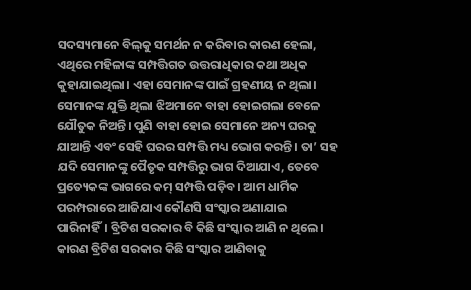ସଦସ୍ୟମାନେ ବିଲ୍‌କୁ ସମର୍ଥନ ନ କରିବାର କାରଣ ହେଲା, ଏଥିରେ ମହିଳାଙ୍କ ସମ୍ପତ୍ତିଗତ ଉତ୍ତରାଧିକାର କଥା ଅଧିକ କୁହାଯାଇଥିଲା। ଏହା ସେମାନଙ୍କ ପାଇଁ ଗ୍ରହଣୀୟ ନ ଥିଲା। ସେମାନଙ୍କ ଯୁକ୍ତି ଥିଲା ଝିଅମାନେ ବାହା ହୋଇଗଲା ବେଳେ ଯୌତୁକ ନିଅନ୍ତି। ପୁଣି ବାହା ହୋଇ ସେମାନେ ଅନ୍ୟ ଘରକୁ ଯାଆନ୍ତି ଏବଂ ସେହି ଘରର ସମ୍ପତ୍ତି ମଧ୍ୟ ଭୋଗ କରନ୍ତି। ତା’ ସହ ଯଦି ସେମାନଙ୍କୁ ପୈତୃକ ସମ୍ପତ୍ତିରୁ ଭାଗ ଦିଆଯାଏ, ତେବେ ପ୍ରତ୍ୟେକଙ୍କ ଭାଗରେ କମ୍‌ ସମ୍ପତ୍ତି ପଡ଼ିବ। ଆମ ଧାର୍ମିକ ପରମ୍ପରାରେ ଆଜିଯାଏ କୌଣସି ସଂସ୍କାର ଅଣାଯାଇ ପାରିନାହିଁ। ବ୍ରିଟିଶ ସରକାର ବି କିଛି ସଂସ୍କାର ଆଣି ନ ଥିଲେ। କାରଣ ବ୍ରିଟିଶ ସରକାର କିଛି ସଂସ୍କାର ଆଣିବାକୁ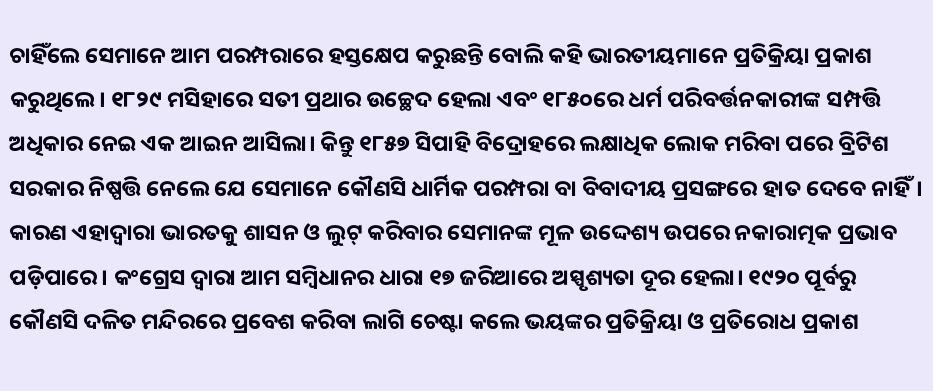ଚାହିଁଲେ ସେମାନେ ଆମ ପରମ୍ପରାରେ ହସ୍ତକ୍ଷେପ କରୁଛନ୍ତି ବୋଲି କହି ଭାରତୀୟମାନେ ପ୍ରତିକ୍ରିୟା ପ୍ରକାଶ କରୁଥିଲେ। ୧୮୨୯ ମସିହାରେ ସତୀ ପ୍ରଥାର ଉଚ୍ଛେଦ ହେଲା ଏବଂ ୧୮୫୦ରେ ଧର୍ମ ପରିବର୍ତ୍ତନକାରୀଙ୍କ ସମ୍ପତ୍ତି ଅଧିକାର ନେଇ ଏକ ଆଇନ ଆସିଲା। କିନ୍ତୁ ୧୮୫୭ ସିପାହି ବିଦ୍ରୋହରେ ଲକ୍ଷାଧିକ ଲୋକ ମରିବା ପରେ ବ୍ରିଟିଶ ସରକାର ନିଷ୍ପତ୍ତି ନେଲେ ଯେ ସେମାନେ କୌଣସି ଧାର୍ମିକ ପରମ୍ପରା ବା ବିବାଦୀୟ ପ୍ରସଙ୍ଗରେ ହାତ ଦେବେ ନାହିଁ। କାରଣ ଏହାଦ୍ୱାରା ଭାରତକୁ ଶାସନ ଓ ଲୁଟ୍‌ କରିବାର ସେମାନଙ୍କ ମୂଳ ଉଦ୍ଦେଶ୍ୟ ଉପରେ ନକାରାତ୍ମକ ପ୍ରଭାବ ପଡ଼ିପାରେ। କଂଗ୍ରେସ ଦ୍ୱାରା ଆମ ସମ୍ବିଧାନର ଧାରା ୧୭ ଜରିଆରେ ଅସ୍ପୃଶ୍ୟତା ଦୂର ହେଲା। ୧୯୨୦ ପୂର୍ବରୁ କୌଣସି ଦଳିତ ମନ୍ଦିରରେ ପ୍ରବେଶ କରିବା ଲାଗି ଚେଷ୍ଟା କଲେ ଭୟଙ୍କର ପ୍ରତିକ୍ରିୟା ଓ ପ୍ରତିରୋଧ ପ୍ରକାଶ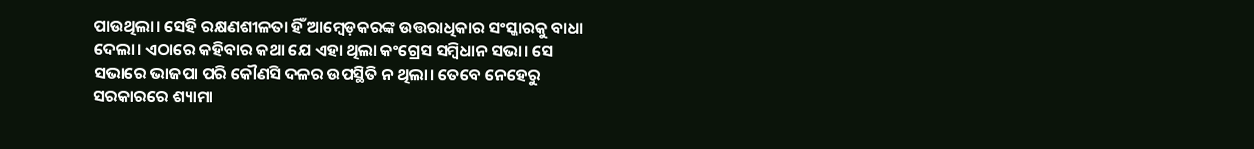ପାଉଥିଲା। ସେହି ରକ୍ଷଣଶୀଳତା ହିଁ ଆମ୍ବେଡ଼କରଙ୍କ ଉତ୍ତରାଧିକାର ସଂସ୍କାରକୁ ବାଧା ଦେଲା। ଏଠାରେ କହିବାର କଥା ଯେ ଏହା ଥିଲା କଂଗ୍ରେସ ସମ୍ବିଧାନ ସଭା। ସେ ସଭାରେ ଭାଜପା ପରି କୌଣସି ଦଳର ଉପସ୍ଥିତି ନ ଥିଲା। ତେବେ ନେହେରୁ ସରକାରରେ ଶ୍ୟାମା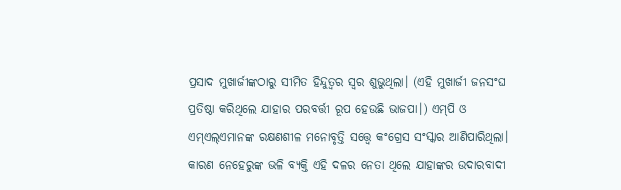ପ୍ରସାଦ ମୁଖାର୍ଜୀଙ୍କଠାରୁ ସୀମିତ ହିନ୍ଦୁତ୍ୱର ସ୍ବର ଶୁଭୁଥିଲା। (ଏହି ମୁଖାର୍ଜୀ ଜନସଂଘ ପ୍ରତିଷ୍ଠା କରିଥିଲେ ଯାହାର ପରବର୍ତ୍ତୀ ରୂପ ହେଉଛି ଭାଜପା।) ଏମ୍‌ପି ଓ ଏମ୍‌ଏଲ୍‌ଏମାନଙ୍କ ରକ୍ଷଣଶୀଳ ମନୋବୃତ୍ତି ସତ୍ତ୍ୱେ କଂଗ୍ରେସ ସଂସ୍କାର ଆଣିପାରିଥିଲା। କାରଣ ନେହେରୁଙ୍କ ଭଳି ବ୍ୟକ୍ତି ଏହି ଦଳର ନେତା ଥିଲେ ଯାହାଙ୍କର ଉଦାରବାଦୀ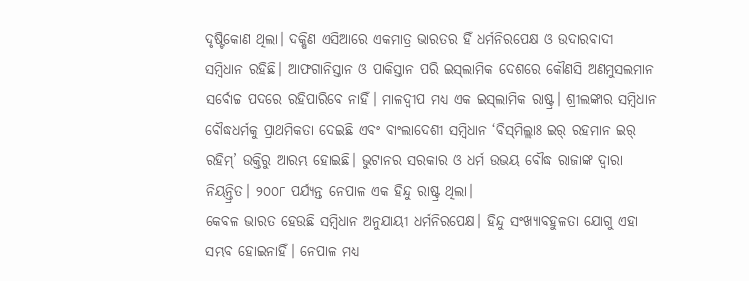ଦୃଷ୍ଟିକୋଣ ଥିଲା। ଦକ୍ଷିଣ ଏସିଆରେ ଏକମାତ୍ର ଭାରତର ହିଁ ଧର୍ମନିରପେକ୍ଷ ଓ ଉଦାରବାଦୀ ସମ୍ବିଧାନ ରହିଛି। ଆଫଗାନିସ୍ତାନ ଓ ପାକିସ୍ତାନ ପରି ଇସ୍‌ଲାମିକ ଦେଶରେ କୌଣସି ଅଣମୁସଲମାନ ସର୍ବୋଚ୍ଚ ପଦରେ ରହିପାରିବେ ନାହିଁ। ମାଳଦ୍ୱୀପ ମଧ୍ୟ ଏକ ଇସ୍‌ଲାମିକ ରାଷ୍ଟ୍ର। ଶ୍ରୀଲଙ୍କାର ସମ୍ବିଧାନ ବୌଦ୍ଧଧର୍ମକୁ ପ୍ରାଥମିକତା ଦେଇଛି ଏବଂ ବାଂଲାଦେଶୀ ସମ୍ବିଧାନ ‘ବିସ୍‌ମିଲ୍ଲାଃ ଇର୍‌ ରହମାନ ଇର୍‌ ରହିମ୍‌’ ଉକ୍ତିରୁ ଆରମ୍ଭ ହୋଇଛି। ଭୁଟାନର ସରକାର ଓ ଧର୍ମ ଉଭୟ ବୌଦ୍ଧ ରାଜାଙ୍କ ଦ୍ୱାରା ନିୟନ୍ତ୍ରିତ। ୨୦୦୮ ପର୍ଯ୍ୟନ୍ତ ନେପାଳ ଏକ ହିନ୍ଦୁ ରାଷ୍ଟ୍ର ଥିଲା।
କେବଳ ଭାରତ ହେଉଛି ସମ୍ବିଧାନ ଅନୁଯାୟୀ ଧର୍ମନିରପେକ୍ଷ। ହିନ୍ଦୁ ସଂଖ୍ୟାବହୁଳତା ଯୋଗୁ ଏହା ସମ୍ଭବ ହୋଇନାହିଁ। ନେପାଳ ମଧ୍ୟ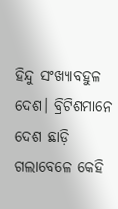ହିନ୍ଦୁ ସଂଖ୍ୟାବହୁଳ ଦେଶ। ବ୍ରିଟିଶମାନେ ଦେଶ ଛାଡ଼ି ଗଲାବେଳେ କେହି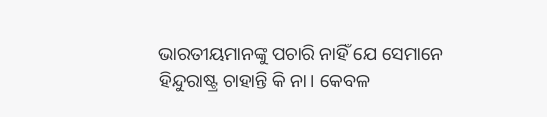ଭାରତୀୟମାନଙ୍କୁ ପଚାରି ନାହିଁ ଯେ ସେମାନେ ହିନ୍ଦୁରାଷ୍ଟ୍ର ଚାହାନ୍ତି କି ନା। କେବଳ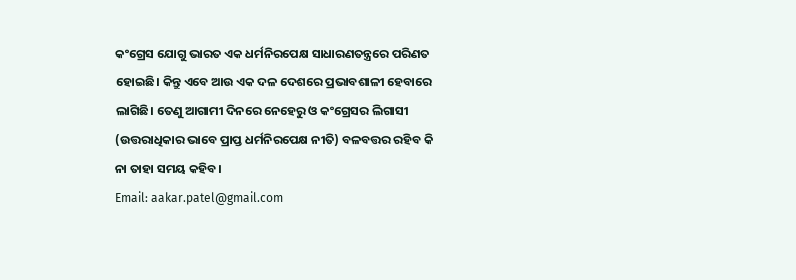କଂଗ୍ରେସ ଯୋଗୁ ଭାରତ ଏକ ଧର୍ମନିରପେକ୍ଷ ସାଧାରଣତନ୍ତ୍ରରେ ପରିଣତ ହୋଇଛି। କିନ୍ତୁ ଏବେ ଆଉ ଏକ ଦଳ ଦେଶରେ ପ୍ରଭାବଶାଳୀ ହେବାରେ ଲାଗିଛି। ତେଣୁ ଆଗାମୀ ଦିନରେ ନେହେରୁ ଓ କଂଗ୍ରେସର ଲିଗାସୀ (ଉତ୍ତରାଧିକାର ଭାବେ ପ୍ରାପ୍ତ ଧର୍ମନିରପେକ୍ଷ ନୀତି) ବଳବତ୍ତର ରହିବ କି ନା ତାହା ସମୟ କହିବ।
Email: aakar.patel@gmail.com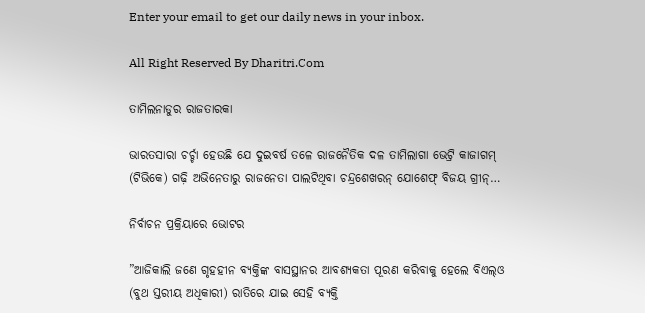Enter your email to get our daily news in your inbox.

All Right Reserved By Dharitri.Com

ତାମିଲନାଡୁର ରାଜତାରକା

ଭାରତସାରା ଚର୍ଚ୍ଚା ହେଉଛି ଯେ ଦୁଇବର୍ଷ ତଳେ ରାଜନୈତିକ ଦଳ ତାମିଲାଗା ଭେଟ୍ରି କାଜାଗମ୍‌ (ଟିଭିକେ) ଗଢ଼ି ଅଭିନେତାରୁ ରାଜନେତା ପାଲଟିଥିବା ଚନ୍ଦ୍ରଶେଖରନ୍‌ ଯୋଶେଫ୍‌ ବିଜୟ ଗ୍ରୀନ୍‌…

ନିର୍ବାଚନ ପ୍ରକ୍ରିୟାରେ ଭୋଟର

”ଆଜିକାଲି ଜଣେ ଗୃହହୀନ ବ୍ୟକ୍ତିଙ୍କ ବାସସ୍ଥାନର ଆବଶ୍ୟକତା ପୂରଣ କରିବାକୁ ହେଲେ ବିଏଲ୍‌ଓ (ବୁଥ ସ୍ତରୀୟ ଅଧିକାରୀ) ରାତିରେ ଯାଇ ସେହି ବ୍ୟକ୍ତି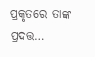ପ୍ରକୃତରେ ତାଙ୍କ ପ୍ରଦତ୍ତ…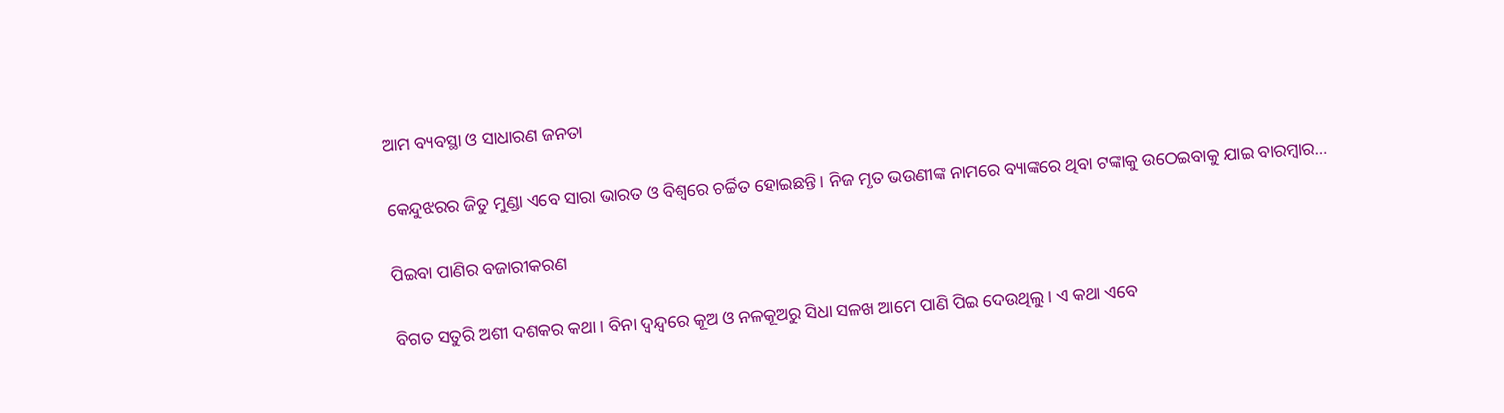ଆମ ବ୍ୟବସ୍ଥା ଓ ସାଧାରଣ ଜନତା

କେନ୍ଦୁଝରର ଜିତୁ ମୁଣ୍ଡା ଏବେ ସାରା ଭାରତ ଓ ବିଶ୍ୱରେ ଚର୍ଚ୍ଚିତ ହୋଇଛନ୍ତି। ନିଜ ମୃତ ଭଉଣୀଙ୍କ ନାମରେ ବ୍ୟାଙ୍କରେ ଥିବା ଟଙ୍କାକୁ ଉଠେଇବାକୁ ଯାଇ ବାରମ୍ବାର…

ପିଇବା ପାଣିର ବଜାରୀକରଣ

ବିଗତ ସତୁରି ଅଶୀ ଦଶକର କଥା। ବିନା ଦ୍ୱନ୍ଦ୍ୱରେ କୂଅ ଓ ନଳକୂଅରୁ ସିଧା ସଳଖ ଆମେ ପାଣି ପିଇ ଦେଉଥିଲୁ। ଏ କଥା ଏବେ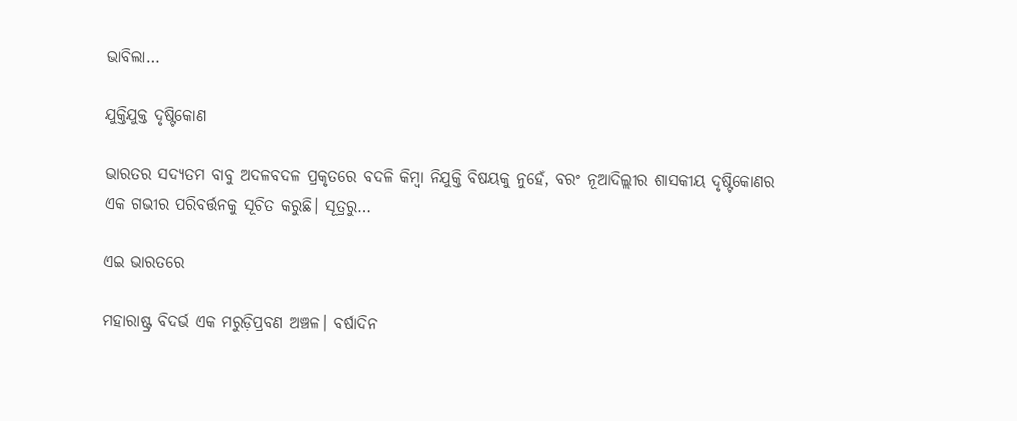ଭାବିଲା…

ଯୁକ୍ତିଯୁକ୍ତ ଦୃଷ୍ଟିକୋଣ

ଭାରତର ସଦ୍ୟତମ ବାବୁ ଅଦଳବଦଳ ପ୍ରକୃତରେ ବଦଳି କିମ୍ବା ନିଯୁକ୍ତି ବିଷୟକୁ ନୁହେଁ, ବରଂ ନୂଆଦିଲ୍ଲୀର ଶାସକୀୟ ଦୃଷ୍ଟିକୋଣର ଏକ ଗଭୀର ପରିବର୍ତ୍ତନକୁ ସୂଚିତ କରୁଛି। ସୂତ୍ରରୁ…

ଏଇ ଭାରତରେ

ମହାରାଷ୍ଟ୍ର ବିଦର୍ଭ ଏକ ମରୁଡ଼ିପ୍ରବଣ ଅଞ୍ଚଳ। ବର୍ଷାଦିନ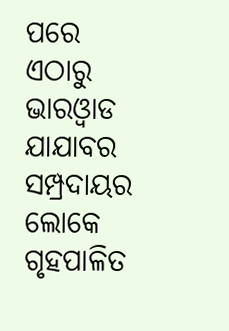ପରେ ଏଠାରୁ ଭାରଓ୍ବାଡ ଯାଯାବର ସମ୍ପ୍ରଦାୟର ଲୋକେ ଗୃହପାଳିତ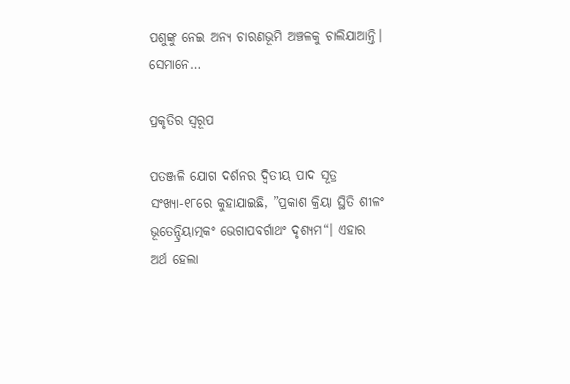ପଶୁଙ୍କୁ ନେଇ ଅନ୍ୟ ଚାରଣଭୂମି ଅଞ୍ଚଳକୁ ଚାଲିଯାଆନ୍ତି। ସେମାନେ…

ପ୍ରକୃତିର ସ୍ବରୂପ

ପତଞ୍ଜଳି ଯୋଗ ଦର୍ଶନର ଦ୍ୱିତୀୟ ପାଦ ସୂତ୍ର ସଂଖ୍ୟା-୧୮ରେ କୁହାଯାଇଛି, ”ପ୍ରକାଶ କ୍ରିୟା ସ୍ଥିତି ଶୀଳଂ ଭୂତେନ୍ଦ୍ରିୟାତ୍ମକଂ ଭେଗାପବର୍ଗାଥଂ ଦୃଶ୍ୟମ“। ଏହାର ଅର୍ଥ ହେଲା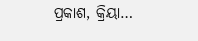ପ୍ରକାଶ, କ୍ରିୟା…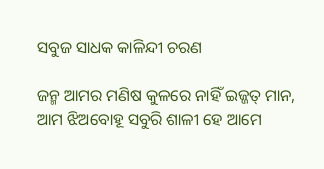ସବୁଜ ସାଧକ କାଳିନ୍ଦୀ ଚରଣ

ଜନ୍ମ ଆମର ମଣିଷ କୁଳରେ ନାହିଁ ଇଜ୍ଜତ୍‌ ମାନ, ଆମ ଝିଅବୋହୂ ସବୁରି ଶାଳୀ ହେ ଆମେ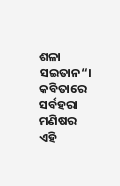ଶଳା ସଇତାନ“। କବିତାରେ ସର୍ବହରା ମଣିଷର ଏହି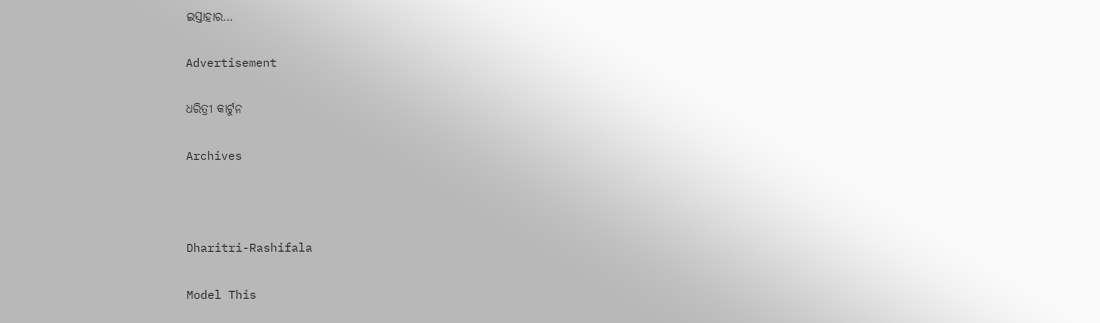ଇସ୍ତାହାର…

Advertisement

ଧରିତ୍ରୀ କାର୍ଟୁନ

Archives



Dharitri-Rashifala

Model This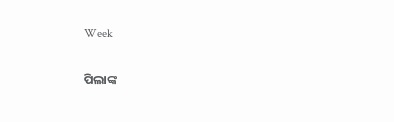Week

ପିଲାଙ୍କ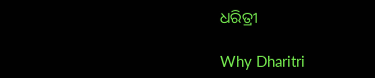ଧରିତ୍ରୀ

Why Dharitri